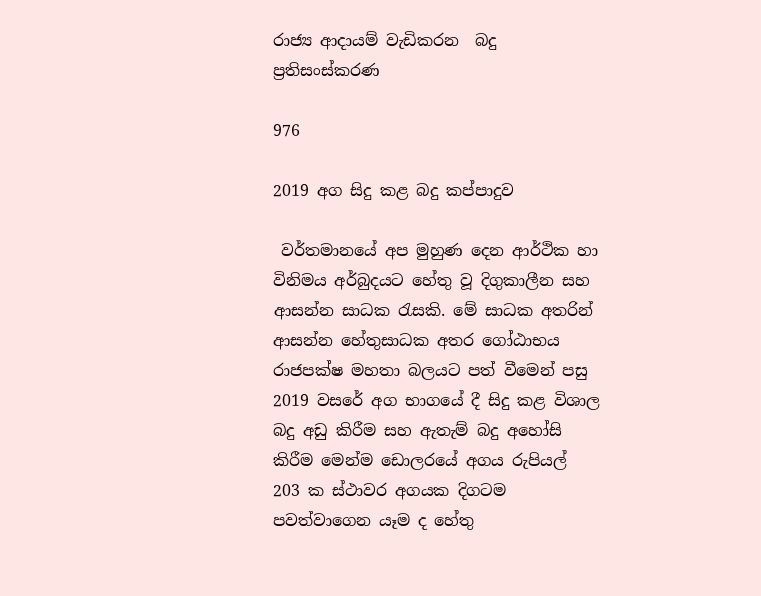රාජ්‍ය ආදායම් වැඩිකරන  බදු ප්‍රතිසංස්කරණ

976

2019 අග සිදු කළ බදු කප්පාදුව

 වර්තමානයේ අප මුහුණ දෙන ආර්ථික හා විනිමය අර්බුදයට හේතු වූ දිගුකාලීන සහ ආසන්න සාධක රැසකි. මේ සාධක අතරින් ආසන්න හේතුසාධක අතර ගෝඨාභය රාජපක්ෂ මහතා බලයට පත් වීමෙන් පසු 2019 වසරේ අග භාගයේ දී සිදු කළ විශාල බදු අඩු කිරීම සහ ඇතැම් බදු අහෝසි කිරීම මෙන්ම ඩොලරයේ අගය රුපියල් 203 ක ස්ථාවර අගයක දිගටම පවත්වාගෙන යෑම ද හේතු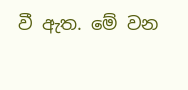වී ඇත. මේ වන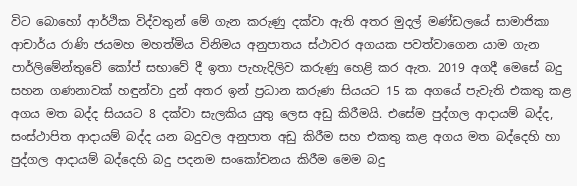විට බොහෝ ආර්ථික විද්වතුන් මේ ගැන කරුණු දක්වා ඇති අතර මුදල් මණ්ඩලයේ සාමාජිකා ආචාර්ය රාණි ජයමහ මහත්මිය විනිමය අනුපාතය ස්ථාවර අගයක පවත්වාගෙන යාම ගැන පාර්ලිමේන්තුවේ කෝප් සභාවේ දී ඉතා පැහැදිලිව කරුණු හෙළි කර ඇත. 2019 අගදී මෙසේ බදු සහන ගණනාවක් හඳුන්වා දුන් අතර ඉන් ප්‍රධාන කරුණ සියයට 15 ක අගයේ පැවැති එකතු කළ අගය මත බද්ද සියයට 8 දක්වා සැලකිය යුතු ලෙස අඩු කිරීමයි. එසේම පුද්ගල ආදායම් බද්ද, සංස්ථාපිත ආදායම් බද්ද යන බදුවල අනුපාත අඩු කිරීම සහ එකතු කළ අගය මත බද්දෙහි හා පුද්ගල ආදායම් බද්දෙහි බදු පදනම සංකෝචනය කිරීම මෙම බදු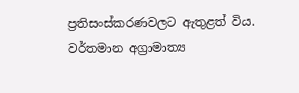ප්‍රතිසංස්කරණවලට ඇතුළත් විය. වර්තමාන අග්‍රාමාත්‍ය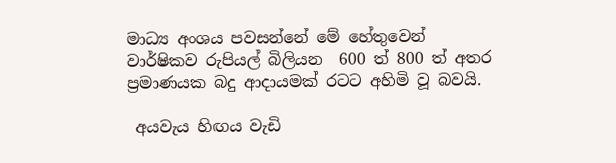මාධ්‍ය අංශය පවසන්නේ මේ හේතුවෙන් වාර්ෂිකව රුපියල් බිලියන  600 ත් 800 ත් අතර ප්‍රමාණයක බදු ආදායමක් රටට අහිමි වූ බවයි.

 අයවැය හිඟය වැඩි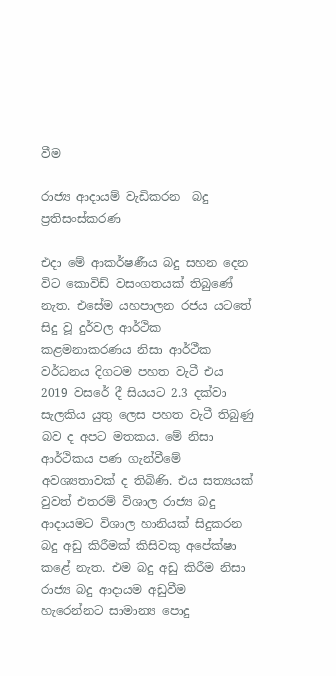වීම

රාජ්‍ය ආදායම් වැඩිකරන  බදු ප්‍රතිසංස්කරණ

එදා මේ ආකර්ෂණීය බදු සහන දෙන විට කොවිඩ් වසංගතයක් තිබුණේ නැත. එසේම යහපාලන රජය යටතේ සිදු වූ දුර්වල ආර්ථික කළමනාකරණය නිසා ආර්ථීක වර්ධනය දිගටම පහත වැටී එය 2019 වසරේ දී සියයට 2.3 දක්වා සැලකිය යුතු ලෙස පහත වැටී තිබුණු බව ද අපට මතකය. මේ නිසා ආර්ථිකය පණ ගැන්වීමේ අවශ්‍යතාවක් ද තිබිණි. එය සත්‍යයක් වුවත් එතරම් විශාල රාජ්‍ය බදු ආදායමට විශාල හානියක් සිදුකරන බදු අඩු කිරීමක් කිසිවකු අපේක්ෂා කළේ නැත. එම බදු අඩු කිරීම නිසා රාජ්‍ය බදු ආදායම අඩුවීම හැරෙන්නට සාමාන්‍ය පොදු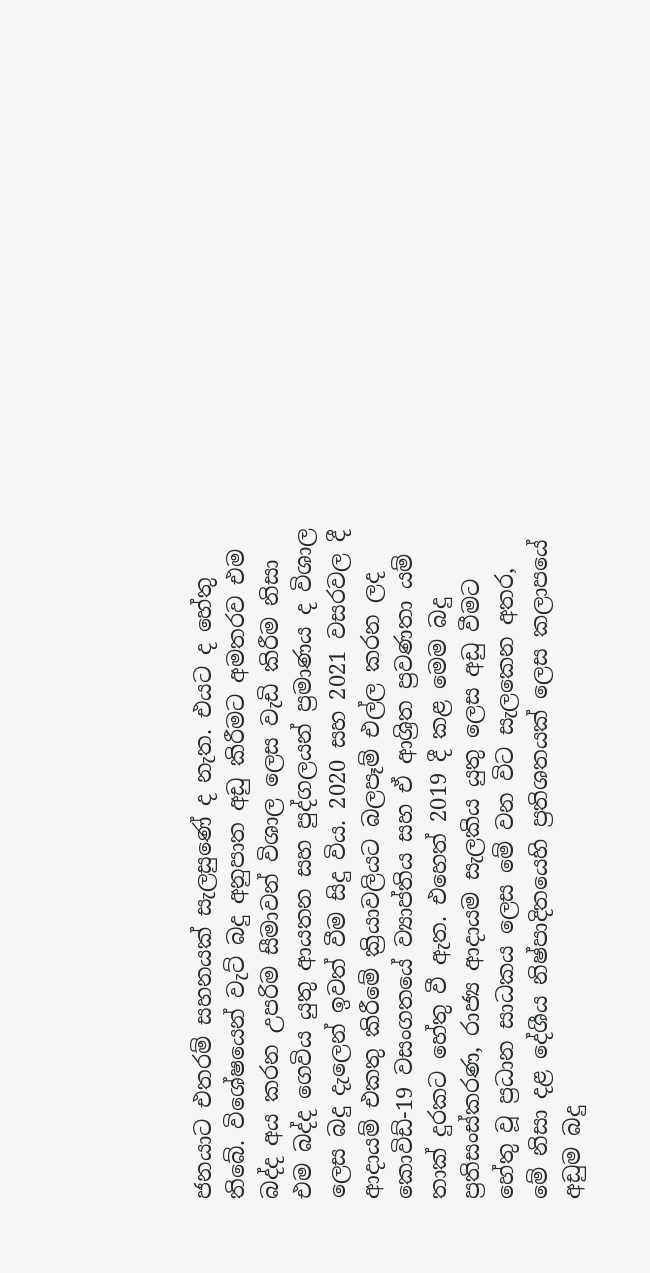ජනයාට එතරම් සහනයක් සැලසුණේ ද නැත. එයට ද හේතු තිබේ. විශේෂයෙන් වැට් බදු අනුපාත අඩු කිරීමට අමතරව එම බද්ද අය කරන උපරිම සීමාවන් විශාල ලෙස වැඩි කිරීම නිසා එම බද්ද ගෙවිය යුතු ආයතන සහ පුද්ගලයන් ප්‍රමාණය ද විශාල ලෙස බදු දැලෙන් ඉවත් වීම සිදු විය. 2020 සහ 2021 වසරවල දී ආදායම් එකතු කිරීමේ ක්‍රියාවලියට බලපෑම් එල්ල කරන ලද කොවිඩ්-19 වසංගතයේ ව්‍යාප්තිය සහ ඒ ආශ්‍රිත ප්‍රවණතා යම් තාක් දුරකට හේතු වී ඇත. එහෙත් 2019 දී කළ මෙම බදු ප්‍රතිසංස්කරණ, රාජ්‍ය ආදායම සැලකිය යුතු ලෙස අඩු වීමට හේතු වූ ප්‍රධාන සාධකය ලෙස මේ වන විට සැලකෙන අතර, මේ නිසා දළ දේශීය නිෂ්පාදිතයෙහි ප්‍රතිශතයක් ලෙස කලාපයේ අඩුම බදු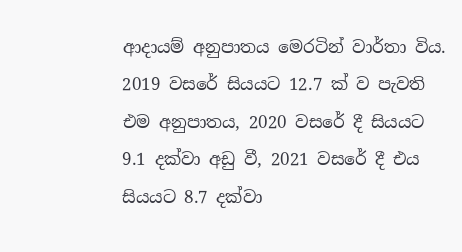ආදායම් අනුපාතය මෙරටින් වාර්තා විය. 2019 වසරේ සියයට 12.7 ක් ව පැවති එම අනුපාතය, 2020 වසරේ දී සියයට 9.1 දක්වා අඩු වී, 2021 වසරේ දී එය සියයට 8.7 දක්වා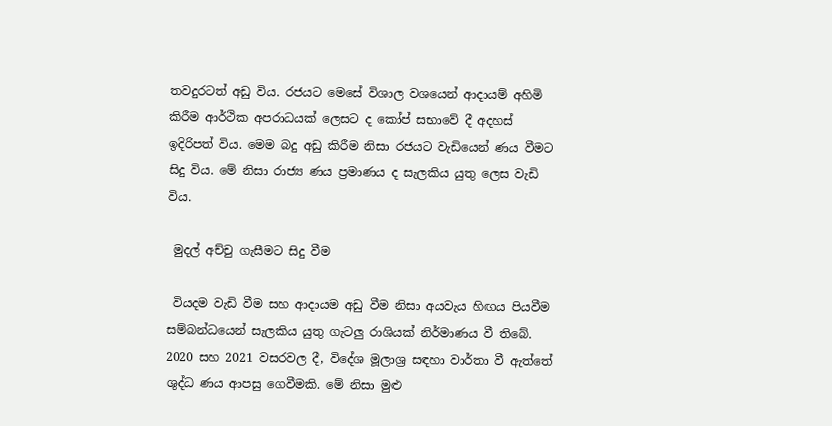තවදුරටත් අඩු විය. රජයට මෙසේ විශාල වශයෙන් ආදායම් අහිමි කිරීම ආර්ථික අපරාධයක් ලෙසට ද කෝප් සභාවේ දී අදහස් ඉදිරිපත් විය. මෙම බදු අඩු කිරීම නිසා රජයට වැඩියෙන් ණය වීමට සිදු විය. මේ නිසා රාජ්‍ය ණය ප්‍රමාණය ද සැලකිය යුතු ලෙස වැඩි විය.

 මුදල් අච්චු ගැසීමට සිදු වීම

 වියදම වැඩි වීම සහ ආදායම අඩු වීම නිසා අයවැය හිඟය පියවීම සම්බන්ධයෙන් සැලකිය යුතු ගැටලු රාශියක් නිර්මාණය වී තිබේ. 2020 සහ 2021 වසරවල දී, විදේශ මූලාශ්‍ර සඳහා වාර්තා වී ඇත්තේ ශුද්ධ ණය ආපසු ගෙවීමකි. මේ නිසා මුළු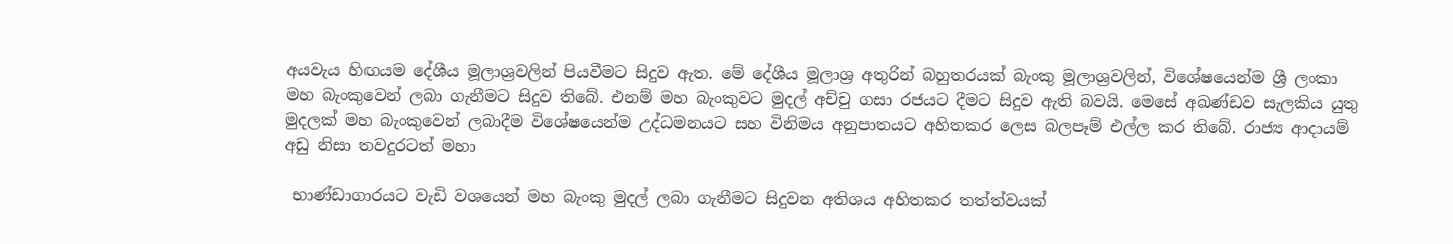අයවැය හිඟයම දේශීය මූලාශ්‍රවලින් පියවීමට සිදුව ඇත. මේ දේශීය මූලාශ්‍ර අතුරින් බහුතරයක් බැංකු මූලාශ්‍රවලින්, විශේෂයෙන්ම ශ්‍රී ලංකා මහ බැංකුවෙන් ලබා ගැනීමට සිදුව තිබේ. එනම් මහ බැංකුවට මුදල් අච්චු ගසා රජයට දීමට සිදුව ඇති බවයි. මෙසේ අඛණ්ඩව සැලකිය යුතු මුදලක් මහ බැංකුවෙන් ලබාදීම විශේෂයෙන්ම උද්ධමනයට සහ විනිමය අනුපාතයට අහිතකර ලෙස බලපෑම් එල්ල කර තිබේ. රාජ්‍ය ආදායම් අඩු නිසා තවදුරටත් මහා

 භාණ්ඩාගාරයට වැඩි වශයෙන් මහ බැංකු මුදල් ලබා ගැනීමට සිදුවන අතිශය අහිතකර තත්ත්වයක්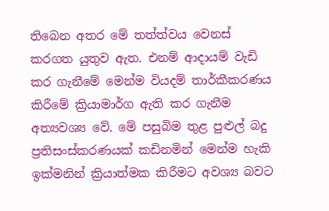තිබෙන අතර මේ තත්ත්වය වෙනස් කරගත යුතුව ඇත. එනම් ආදායම් වැඩි කර ගැනීමේ මෙන්ම වියදම් තාර්කීකරණය කිරීමේ ක්‍රියාමාර්ග ඇති කර ගැනීම අත්‍යවශ්‍ය වේ. මේ පසුබිම තුළ පුළුල් බදු ප්‍රතිසංස්කරණයක් කඩිනමින් මෙන්ම හැකි ඉක්මනින් ක්‍රියාත්මක කිරීමට අවශ්‍ය බවට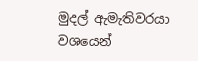මුදල් ඇමැතිවරයා වශයෙන්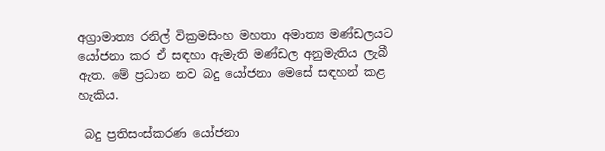අග්‍රාමාත්‍ය රනිල් වික්‍රමසිංහ මහතා අමාත්‍ය මණ්ඩලයට යෝජනා කර ඒ සඳහා ඇමැති මණ්ඩල අනුමැතිය ලැබී ඇත. මේ ප්‍රධාන නව බදු යෝජනා මෙසේ සඳහන් කළ හැකිය.

 බදු ප්‍රතිසංස්කරණ යෝජනා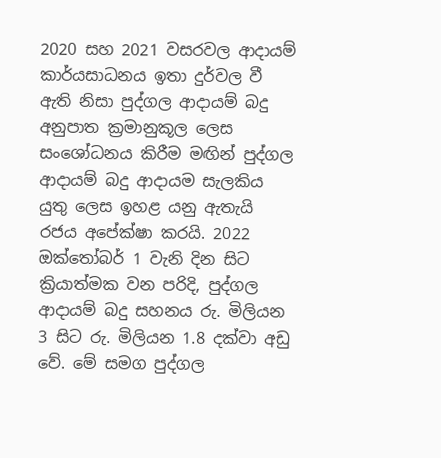2020 සහ 2021 වසරවල ආදායම් කාර්යසාධනය ඉතා දුර්වල වී ඇති නිසා පුද්ගල ආදායම් බදු අනුපාත ක්‍රමානුකූල ලෙස සංශෝධනය කිරීම මඟින් පුද්ගල ආදායම් බදු ආදායම සැලකිය යුතු ලෙස ඉහළ යනු ඇතැයි රජය අපේක්ෂා කරයි. 2022 ඔක්තෝබර් 1 වැනි දින සිට ක්‍රියාත්මක වන පරිදි, පුද්ගල ආදායම් බදු සහනය රු. මිලියන 3 සිට රු. මිලියන 1.8 දක්වා අඩු වේ. මේ සමග පුද්ගල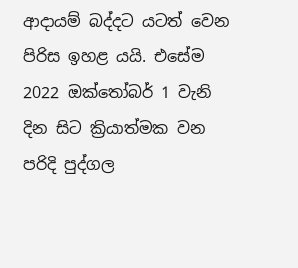ආදායම් බද්දට යටත් වෙන පිරිස ඉහළ යයි. එසේම 2022 ඔක්තෝබර් 1 වැනි දින සිට ක්‍රියාත්මක වන පරිදි පුද්ගල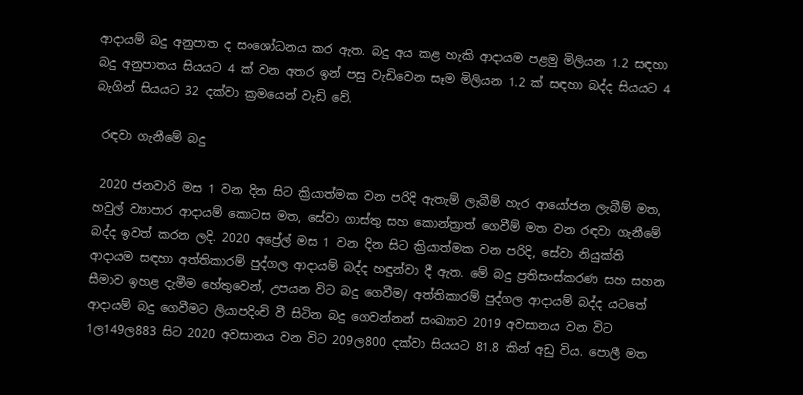ආදායම් බදු අනුපාත ද සංශෝධනය කර ඇත. බදු අය කළ හැකි ආදායම පළමු මිලියන 1.2 සඳහා බදු අනුපාතය සියයට 4 ක් වන අතර ඉන් පසු වැඩිවෙන සෑම මිලියන 1.2 ක් සඳහා බද්ද සියයට 4 බැගින් සියයට 32 දක්වා ක්‍රමයෙන් වැඩි වේ.

 රඳවා ගැනීමේ බදු

 2020 ජනවාරි මස 1 වන දින සිට ක්‍රියාත්මක වන පරිදි ඇතැම් ලැබීම් හැර ආයෝජන ලැබීම් මත, හවුල් ව්‍යාපාර ආදායම් කොටස මත, සේවා ගාස්තු සහ කොන්ත්‍රාත් ගෙවීම් මත වන රඳවා ගැනීමේ බද්ද ඉවත් කරන ලදි. 2020 අප්‍රේල් මස 1 වන දින සිට ක්‍රියාත්මක වන පරිදි, සේවා නියුක්ති ආදායම සඳහා අත්තිකාරම් පුද්ගල ආදායම් බද්ද හඳුන්වා දී ඇත. මේ බදු ප්‍රතිසංස්කරණ සහ සහන සීමාව ඉහළ දැමීම හේතුවෙන්, උපයන විට බදු ගෙවීම/ අත්තිකාරම් පුද්ගල ආදායම් බද්ද යටතේ ආදායම් බදු ගෙවීමට ලියාපදිංචි වී සිටින බදු ගෙවන්නන් සංඛ්‍යාව 2019 අවසානය වන විට 1ල149ල883 සිට 2020 අවසානය වන විට 209ල800 දක්වා සියයට 81.8 කින් අඩු විය. පොලී මත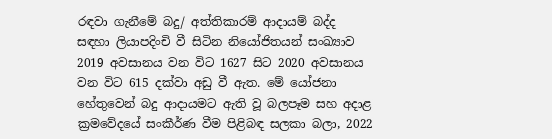රඳවා ගැනීමේ බදු/ අත්තිකාරම් ආදායම් බද්ද සඳහා ලියාපදිංචි වී සිටින නියෝජිතයන් සංඛ්‍යාව 2019 අවසානය වන විට 1627 සිට 2020 අවසානය වන විට 615 දක්වා අඩු වී ඇත. මේ යෝජනා හේතුවෙන් බදු ආදායමට ඇති වූ බලපෑම සහ අදාළ ක්‍රමවේදයේ සංකීර්ණ වීම පිළිබඳ සලකා බලා, 2022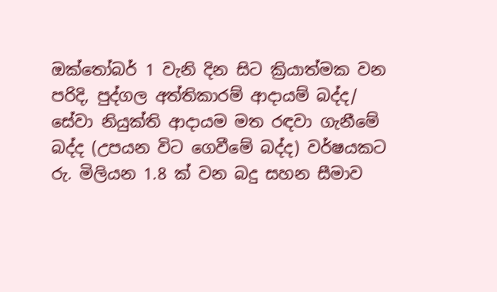ඔක්තෝබර් 1 වැනි දින සිට ක්‍රියාත්මක වන පරිදි, පුද්ගල අත්තිකාරම් ආදායම් බද්ද/ සේවා නියුක්ති ආදායම මත රඳවා ගැනීමේ බද්ද (උපයන විට ගෙවීමේ බද්ද) වර්ෂයකට රු. මිලියන 1.8 ක් වන බදු සහන සීමාව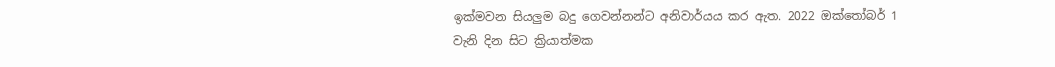ඉක්මවන සියලුම බදු ගෙවන්නන්ට අනිවාර්යය කර ඇත. 2022 ඔක්තෝබර් 1 වැනි දින සිට ක්‍රියාත්මක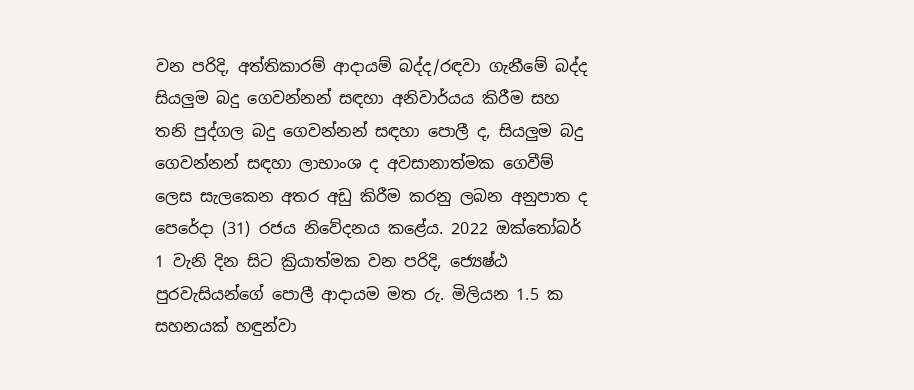වන පරිදි, අත්තිකාරම් ආදායම් බද්ද/රඳවා ගැනීමේ බද්ද සියලුම බදු ගෙවන්නන් සඳහා අනිවාර්යය කිරීම සහ තනි පුද්ගල බදු ගෙවන්නන් සඳහා පොලී ද, සියලුම බදු ගෙවන්නන් සඳහා ලාභාංශ ද අවසානාත්මක ගෙවීම් ලෙස සැලකෙන අතර අඩු කිරීම කරනු ලබන අනුපාත ද පෙරේදා (31) රජය නිවේදනය කළේය. 2022 ඔක්තෝබර් 1 වැනි දින සිට ක්‍රියාත්මක වන පරිදි, ජ්‍යෙෂ්ඨ පුරවැසියන්ගේ පොලී ආදායම මත රු. මිලියන 1.5 ක සහනයක් හඳුන්වා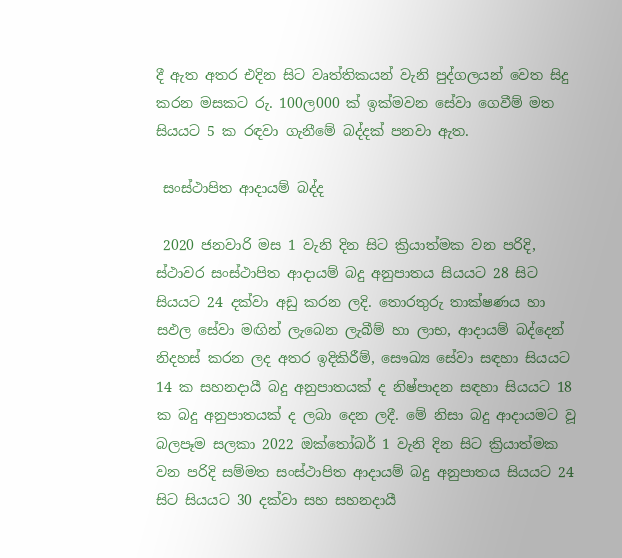දී ඇත අතර එදින සිට වෘත්තිකයන් වැනි පුද්ගලයන් වෙත සිදු කරන මසකට රු. 100ල000 ක් ඉක්මවන සේවා ගෙවීම් මත සියයට 5 ක රඳවා ගැනීමේ බද්දක් පනවා ඇත.

 සංස්ථාපිත ආදායම් බද්ද

 2020 ජනවාරි මස 1 වැනි දින සිට ක්‍රියාත්මක වන පරිදි, ස්ථාවර සංස්ථාපිත ආදායම් බදු අනුපාතය සියයට 28 සිට සියයට 24 දක්වා අඩු කරන ලදි. තොරතුරු තාක්ෂණය හා සඵල සේවා මඟින් ලැබෙන ලැබීම් හා ලාභ, ආදායම් බද්දෙන් නිදහස් කරන ලද අතර ඉදිකිරීම්, සෞඛ්‍ය සේවා සඳහා සියයට 14 ක සහනදායී බදු අනුපාතයක් ද නිෂ්පාදන සඳහා සියයට 18 ක බදු අනුපාතයක් ද ලබා දෙන ලදී. මේ නිසා බදු ආදායමට වූ බලපෑම සලකා 2022 ඔක්තෝබර් 1 වැනි දින සිට ක්‍රියාත්මක වන පරිදි සම්මත සංස්ථාපිත ආදායම් බදු අනුපාතය සියයට 24 සිට සියයට 30 දක්වා සහ සහනදායී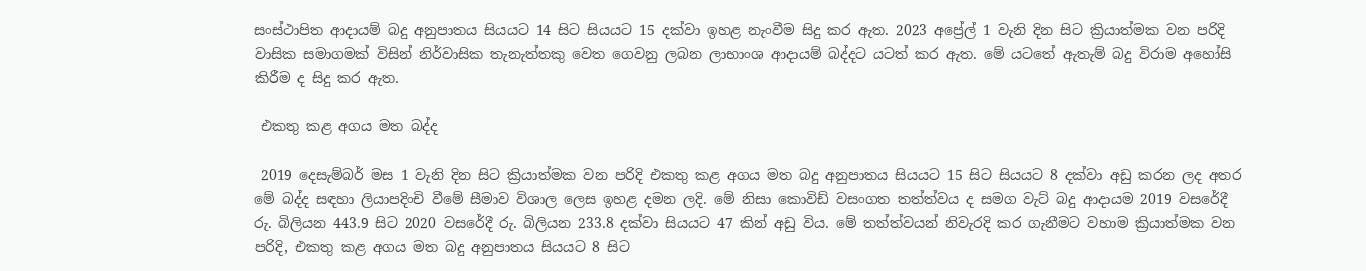සංස්ථාපිත ආදායම් බදු අනුපාතය සියයට 14 සිට සියයට 15 දක්වා ඉහළ නැංවීම සිදු කර ඇත. 2023 අප්‍රේල් 1 වැනි දින සිට ක්‍රියාත්මක වන පරිදි වාසික සමාගමක් විසින් නිර්වාසික තැනැත්තකු වෙත ගෙවනු ලබන ලාභාංශ ආදායම් බද්දට යටත් කර ඇත. මේ යටතේ ඇතැම් බදු විරාම අහෝසි කිරීම ද සිදු කර ඇත.

 එකතු කළ අගය මත බද්ද

 2019 දෙසැම්බර් මස 1 වැනි දින සිට ක්‍රියාත්මක වන පරිදි එකතු කළ අගය මත බදු අනුපාතය සියයට 15 සිට සියයට 8 දක්වා අඩු කරන ලද අතර මේ බද්ද සඳහා ලියාපදිංචි වීමේ සීමාව විශාල ලෙස ඉහළ දමන ලදි. මේ නිසා කොවිඩ් වසංගත තත්ත්වය ද සමග වැට් බදු ආදායම 2019 වසරේදී රු. බිලියන 443.9 සිට 2020 වසරේදී රු. බිලියන 233.8 දක්වා සියයට 47 කින් අඩු විය. මේ තත්ත්වයන් නිවැරදි කර ගැනීමට වහාම ක්‍රියාත්මක වන පරිදි, එකතු කළ අගය මත බදු අනුපාතය සියයට 8 සිට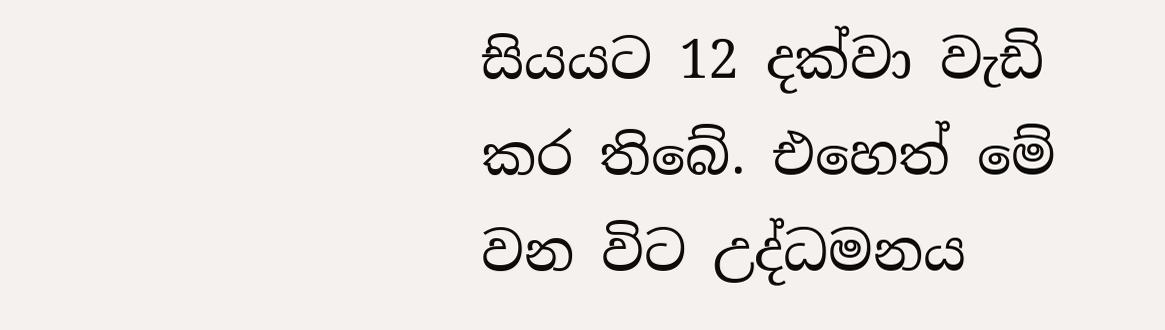සියයට 12 දක්වා වැඩි කර තිබේ. එහෙත් මේ වන විට උද්ධමනය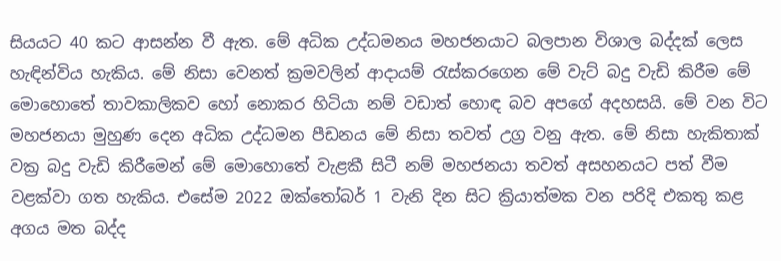සියයට 40 කට ආසන්න වී ඇත. මේ අධික උද්ධමනය මහජනයාට බලපාන විශාල බද්දක් ලෙස හැඳින්විය හැකිය. මේ නිසා වෙනත් ක්‍රමවලින් ආදායම් රැස්කරගෙන මේ වැට් බදු වැඩි කිරීම මේ මොහොතේ තාවකාලිකව හෝ නොකර හිටියා නම් වඩාත් හොඳ බව අපගේ අදහසයි. මේ වන විට මහජනයා මුහුණ දෙන අධික උද්ධමන පීඩනය මේ නිසා තවත් උග්‍ර වනු ඇත. මේ නිසා හැකිතාක් වක්‍ර බදු වැඩි කිරීමෙන් මේ මොහොතේ වැළකී සිටී නම් මහජනයා තවත් අසහනයට පත් වීම වළක්වා ගත හැකිය. එසේම 2022 ඔක්තෝබර් 1 වැනි දින සිට ක්‍රියාත්මක වන පරිදි එකතු කළ අගය මත බද්ද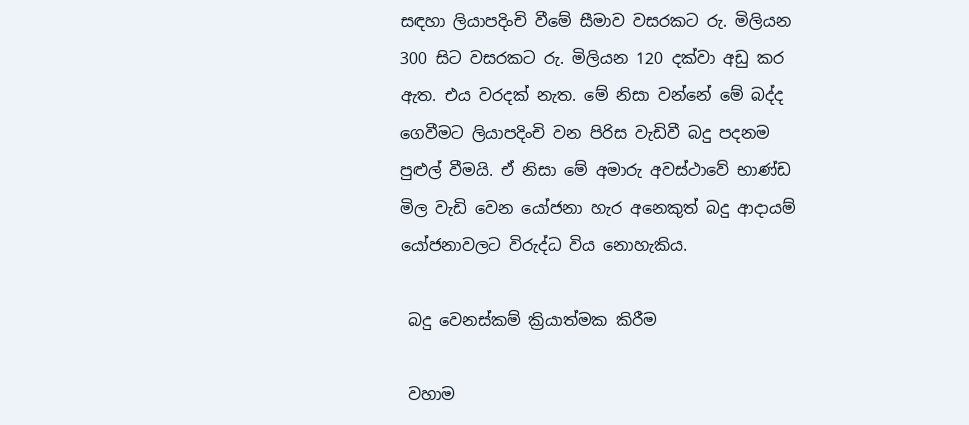සඳහා ලියාපදිංචි වීමේ සීමාව වසරකට රු. මිලියන 300 සිට වසරකට රු. මිලියන 120 දක්වා අඩු කර ඇත. එය වරදක් නැත. මේ නිසා වන්නේ මේ බද්ද ගෙවීමට ලියාපදිංචි වන පිරිස වැඩිවී බදු පදනම පුළුල් වීමයි. ඒ නිසා මේ අමාරු අවස්ථාවේ භාණ්ඩ මිල වැඩි වෙන යෝජනා හැර අනෙකුත් බදු ආදායම් යෝජනාවලට විරුද්ධ විය නොහැකිය.

 බදු වෙනස්කම් ක්‍රියාත්මක කිරීම

 වහාම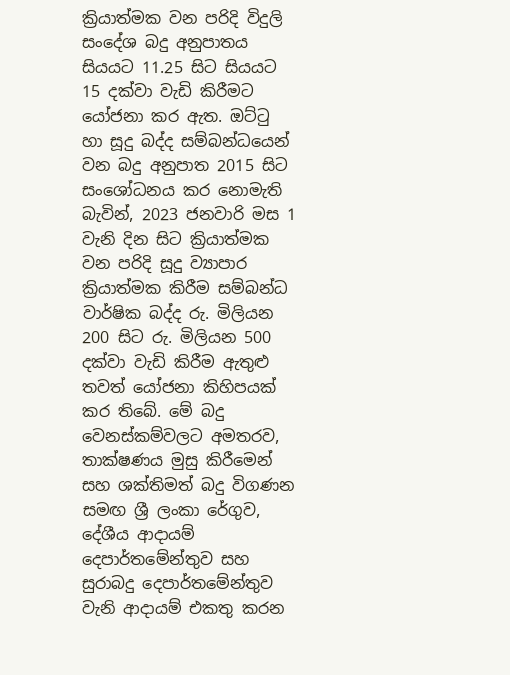ක්‍රියාත්මක වන පරිදි විදුලි සංදේශ බදු අනුපාතය සියයට 11.25 සිට සියයට 15 දක්වා වැඩි කිරීමට යෝජනා කර ඇත. ඔට්ටු හා සූදු බද්ද සම්බන්ධයෙන් වන බදු අනුපාත 2015 සිට සංශෝධනය කර නොමැති බැවින්, 2023 ජනවාරි මස 1 වැනි දින සිට ක්‍රියාත්මක වන පරිදි සූදු ව්‍යාපාර ක්‍රියාත්මක කිරීම සම්බන්ධ වාර්ෂික බද්ද රු. මිලියන 200 සිට රු. මිලියන 500 දක්වා වැඩි කිරීම ඇතුළු තවත් යෝජනා කිහිපයක් කර තිබේ. මේ බදු වෙනස්කම්වලට අමතරව, තාක්ෂණය මුසු කිරීමෙන් සහ ශක්තිමත් බදු විගණන සමඟ ශ්‍රී ලංකා රේගුව, දේශීය ආදායම් දෙපාර්තමේන්තුව සහ සුරාබදු දෙපාර්තමේන්තුව වැනි ආදායම් එකතු කරන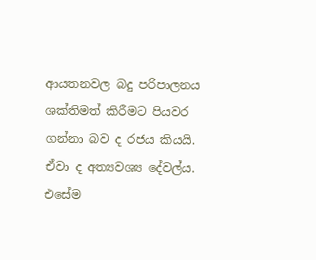ආයතනවල බදු පරිපාලනය ශක්තිමත් කිරීමට පියවර ගන්නා බව ද රජය කියයි. ඒවා ද අත්‍යවශ්‍ය දේවල්ය. එසේම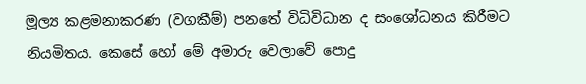මූල්‍ය කළමනාකරණ (වගකීම්) පනතේ විධිවිධාන ද සංශෝධනය කිරීමට නියමිතය. කෙසේ හෝ මේ අමාරු වෙලාවේ පොදු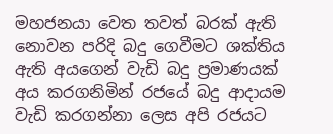මහජනයා වෙත තවත් බරක් ඇති නොවන පරිදි බදු ගෙවීමට ශක්තිය ඇති අයගෙන් වැඩි බදු ප්‍රමාණයක් අය කරගනිමින් රජයේ බදු ආදායම වැඩි කරගන්නා ලෙස අපි රජයට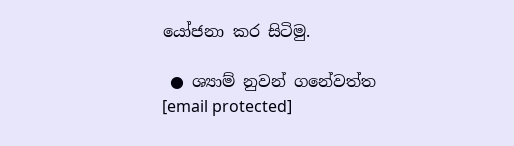යෝජනා කර සිටිමු.

 ● ශ්‍යාම් නුවන් ගනේවත්ත
[email protected]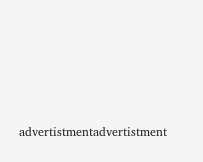advertistmentadvertistment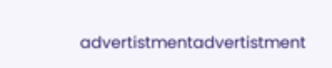advertistmentadvertistment